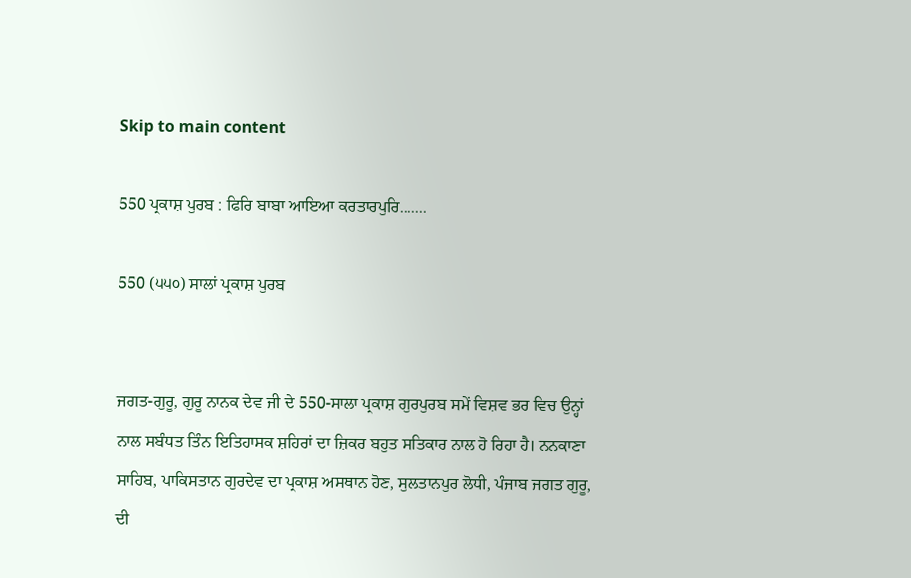Skip to main content

550 ਪ੍ਰਕਾਸ਼ ਪੁਰਬ : ਫਿਰਿ ਬਾਬਾ ਆਇਆ ਕਰਤਾਰਪੁਰਿ.......

550 (੫੫੦) ਸਾਲਾਂ ਪ੍ਰਕਾਸ਼ ਪੁਰਬ


ਜਗਤ-ਗੁਰੂ, ਗੁਰੂ ਨਾਨਕ ਦੇਵ ਜੀ ਦੇ 550-ਸਾਲਾ ਪ੍ਰਕਾਸ਼ ਗੁਰਪੁਰਬ ਸਮੇਂ ਵਿਸ਼ਵ ਭਰ ਵਿਚ ਉਨ੍ਹਾਂ ਨਾਲ ਸਬੰਧਤ ਤਿੰਨ ਇਤਿਹਾਸਕ ਸ਼ਹਿਰਾਂ ਦਾ ਜ਼ਿਕਰ ਬਹੁਤ ਸਤਿਕਾਰ ਨਾਲ ਹੋ ਰਿਹਾ ਹੈ। ਨਨਕਾਣਾ ਸਾਹਿਬ, ਪਾਕਿਸਤਾਨ ਗੁਰਦੇਵ ਦਾ ਪ੍ਰਕਾਸ਼ ਅਸਥਾਨ ਹੋਣ, ਸੁਲਤਾਨਪੁਰ ਲੋਧੀ, ਪੰਜਾਬ ਜਗਤ ਗੁਰੂ, ਦੀ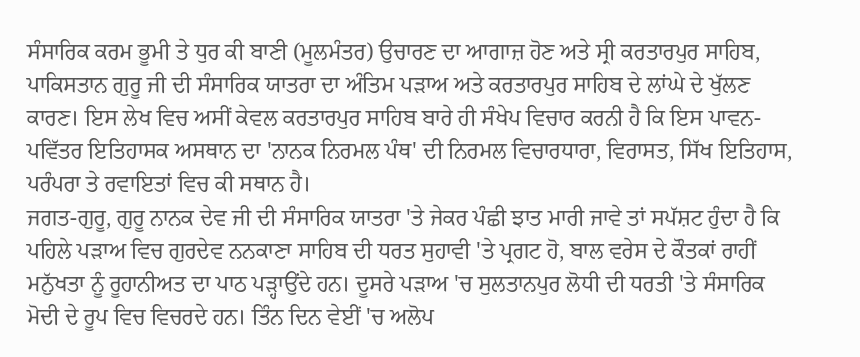ਸੰਸਾਰਿਕ ਕਰਮ ਭੂਮੀ ਤੇ ਧੁਰ ਕੀ ਬਾਣੀ (ਮੂਲਮੰਤਰ) ਉਚਾਰਣ ਦਾ ਆਗਾਜ਼ ਹੋਣ ਅਤੇ ਸ੍ਰੀ ਕਰਤਾਰਪੁਰ ਸਾਹਿਬ, ਪਾਕਿਸਤਾਨ ਗੁਰੂ ਜੀ ਦੀ ਸੰਸਾਰਿਕ ਯਾਤਰਾ ਦਾ ਅੰਤਿਮ ਪੜਾਅ ਅਤੇ ਕਰਤਾਰਪੁਰ ਸਾਹਿਬ ਦੇ ਲਾਂਘੇ ਦੇ ਖੁੱਲਣ ਕਾਰਣ। ਇਸ ਲੇਖ ਵਿਚ ਅਸੀਂ ਕੇਵਲ ਕਰਤਾਰਪੁਰ ਸਾਹਿਬ ਬਾਰੇ ਹੀ ਸੰਖੇਪ ਵਿਚਾਰ ਕਰਨੀ ਹੈ ਕਿ ਇਸ ਪਾਵਨ-ਪਵਿੱਤਰ ਇਤਿਹਾਸਕ ਅਸਥਾਨ ਦਾ 'ਨਾਨਕ ਨਿਰਮਲ ਪੰਥ' ਦੀ ਨਿਰਮਲ ਵਿਚਾਰਧਾਰਾ, ਵਿਰਾਸਤ, ਸਿੱਖ ਇਤਿਹਾਸ, ਪਰੰਪਰਾ ਤੇ ਰਵਾਇਤਾਂ ਵਿਚ ਕੀ ਸਥਾਨ ਹੈ।
ਜਗਤ-ਗੁਰੂ, ਗੁਰੂ ਨਾਨਕ ਦੇਵ ਜੀ ਦੀ ਸੰਸਾਰਿਕ ਯਾਤਰਾ 'ਤੇ ਜੇਕਰ ਪੰਛੀ ਝਾਤ ਮਾਰੀ ਜਾਵੇ ਤਾਂ ਸਪੱਸ਼ਟ ਹੁੰਦਾ ਹੈ ਕਿ ਪਹਿਲੇ ਪੜਾਅ ਵਿਚ ਗੁਰਦੇਵ ਨਨਕਾਣਾ ਸਾਹਿਬ ਦੀ ਧਰਤ ਸੁਹਾਵੀ 'ਤੇ ਪ੍ਰਗਟ ਹੋ, ਬਾਲ ਵਰੇਸ ਦੇ ਕੌਤਕਾਂ ਰਾਹੀਂ ਮਨੁੱਖਤਾ ਨੂੰ ਰੂਹਾਨੀਅਤ ਦਾ ਪਾਠ ਪੜ੍ਹਾਉਂਦੇ ਹਨ। ਦੂਸਰੇ ਪੜਾਅ 'ਚ ਸੁਲਤਾਨਪੁਰ ਲੋਧੀ ਦੀ ਧਰਤੀ 'ਤੇ ਸੰਸਾਰਿਕ ਮੋਦੀ ਦੇ ਰੂਪ ਵਿਚ ਵਿਚਰਦੇ ਹਨ। ਤਿੰਨ ਦਿਨ ਵੇਈਂ 'ਚ ਅਲੋਪ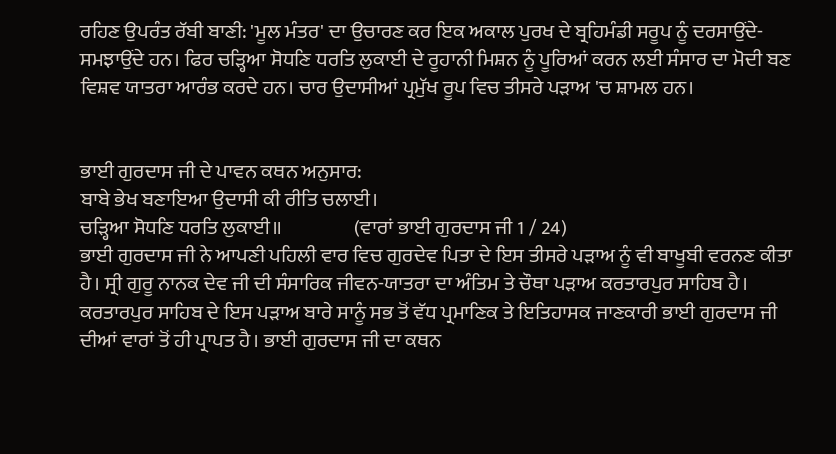ਰਹਿਣ ਉਪਰੰਤ ਰੱਬੀ ਬਾਣੀ: 'ਮੂਲ ਮੰਤਰ' ਦਾ ਉਚਾਰਣ ਕਰ ਇਕ ਅਕਾਲ ਪੁਰਖ ਦੇ ਬ੍ਰਹਿਮੰਡੀ ਸਰੂਪ ਨੂੰ ਦਰਸਾਉਂਦੇ-ਸਮਝਾਉਂਦੇ ਹਨ। ਫਿਰ ਚੜ੍ਹਿਆ ਸੋਧਣਿ ਧਰਤਿ ਲੁਕਾਈ ਦੇ ਰੂਹਾਨੀ ਮਿਸ਼ਨ ਨੂੰ ਪੂਰਿਆਂ ਕਰਨ ਲਈ ਸੰਸਾਰ ਦਾ ਮੋਦੀ ਬਣ ਵਿਸ਼ਵ ਯਾਤਰਾ ਆਰੰਭ ਕਰਦੇ ਹਨ। ਚਾਰ ਉਦਾਸੀਆਂ ਪ੍ਰਮੁੱਖ ਰੂਪ ਵਿਚ ਤੀਸਰੇ ਪੜਾਅ 'ਚ ਸ਼ਾਮਲ ਹਨ।


ਭਾਈ ਗੁਰਦਾਸ ਜੀ ਦੇ ਪਾਵਨ ਕਥਨ ਅਨੁਸਾਰ:
ਬਾਬੇ ਭੇਖ ਬਣਾਇਆ ਉਦਾਸੀ ਕੀ ਰੀਤਿ ਚਲਾਈ।
ਚੜ੍ਹਿਆ ਸੋਧਣਿ ਧਰਤਿ ਲੁਕਾਈ॥                  (ਵਾਰਾਂ ਭਾਈ ਗੁਰਦਾਸ ਜੀ 1 / 24)
ਭਾਈ ਗੁਰਦਾਸ ਜੀ ਨੇ ਆਪਣੀ ਪਹਿਲੀ ਵਾਰ ਵਿਚ ਗੁਰਦੇਵ ਪਿਤਾ ਦੇ ਇਸ ਤੀਸਰੇ ਪੜਾਅ ਨੂੰ ਵੀ ਬਾਖੂਬੀ ਵਰਨਣ ਕੀਤਾ ਹੈ। ਸ੍ਰੀ ਗੁਰੂ ਨਾਨਕ ਦੇਵ ਜੀ ਦੀ ਸੰਸਾਰਿਕ ਜੀਵਨ-ਯਾਤਰਾ ਦਾ ਅੰਤਿਮ ਤੇ ਚੌਥਾ ਪੜਾਅ ਕਰਤਾਰਪੁਰ ਸਾਹਿਬ ਹੈ। ਕਰਤਾਰਪੁਰ ਸਾਹਿਬ ਦੇ ਇਸ ਪੜਾਅ ਬਾਰੇ ਸਾਨੂੰ ਸਭ ਤੋਂ ਵੱਧ ਪ੍ਰਮਾਣਿਕ ਤੇ ਇਤਿਹਾਸਕ ਜਾਣਕਾਰੀ ਭਾਈ ਗੁਰਦਾਸ ਜੀ ਦੀਆਂ ਵਾਰਾਂ ਤੋਂ ਹੀ ਪ੍ਰਾਪਤ ਹੈ। ਭਾਈ ਗੁਰਦਾਸ ਜੀ ਦਾ ਕਥਨ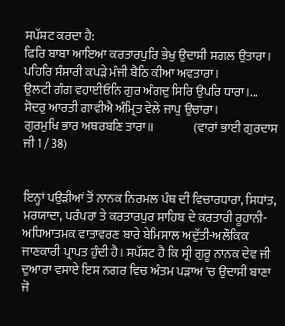ਸਪੱਸ਼ਟ ਕਰਦਾ ਹੈ:
ਫਿਰਿ ਬਾਬਾ ਆਇਆ ਕਰਤਾਰਪੁਰਿ ਭੇਖੁ ਉਦਾਸੀ ਸਗਲ ਉਤਾਰਾ।
ਪਹਿਰਿ ਸੰਸਾਰੀ ਕਪੜੇ ਮੰਜੀ ਬੈਠਿ ਕੀਆ ਅਵਤਾਰਾ।
ਉਲਟੀ ਗੰਗ ਵਹਾਈਓਨਿ ਗੁਰ ਅੰਗਦੁ ਸਿਰਿ ਉਪਰਿ ਧਾਰਾ।...
ਸੋਦਰੁ ਆਰਤੀ ਗਾਵੀਐ ਅੰਮ੍ਰਿਤ ਵੇਲੇ ਜਾਪੁ ਉਚਾਰਾ।
ਗੁਰਮੁਖਿ ਭਾਰ ਅਥਰਬਣਿ ਤਾਰਾ॥                (ਵਾਰਾਂ ਭਾਈ ਗੁਰਦਾਸ ਜੀ 1 / 38)


ਇਨ੍ਹਾਂ ਪਉੜੀਆਂ ਤੋਂ ਨਾਨਕ ਨਿਰਮਲ ਪੰਥ ਦੀ ਵਿਚਾਰਧਾਰਾ, ਸਿਧਾਂਤ, ਮਰਯਾਦਾ, ਪਰੰਪਰਾ ਤੇ ਕਰਤਾਰਪੁਰ ਸਾਹਿਬ ਦੇ ਕਰਤਾਰੀ ਰੂਹਾਨੀ-ਅਧਿਆਤਮਕ ਵਾਤਾਵਰਣ ਬਾਰੇ ਬੇਮਿਸਾਲ ਅਦੁੱਤੀ-ਅਲੌਕਿਕ ਜਾਣਕਾਰੀ ਪ੍ਰਾਪਤ ਹੁੰਦੀ ਹੈ। ਸਪੱਸ਼ਟ ਹੈ ਕਿ ਸ੍ਰੀ ਗੁਰੂ ਨਾਨਕ ਦੇਵ ਜੀ ਦੁਆਰਾ ਵਸਾਏ ਇਸ ਨਗਰ ਵਿਚ ਅੰਤਮ ਪੜਾਅ 'ਚ ਉਦਾਸੀ ਬਾਣਾ ਜੋ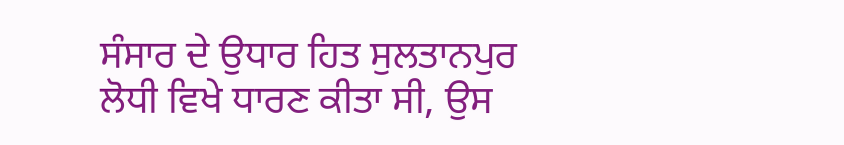ਸੰਸਾਰ ਦੇ ਉਧਾਰ ਹਿਤ ਸੁਲਤਾਨਪੁਰ ਲੋਧੀ ਵਿਖੇ ਧਾਰਣ ਕੀਤਾ ਸੀ, ਉਸ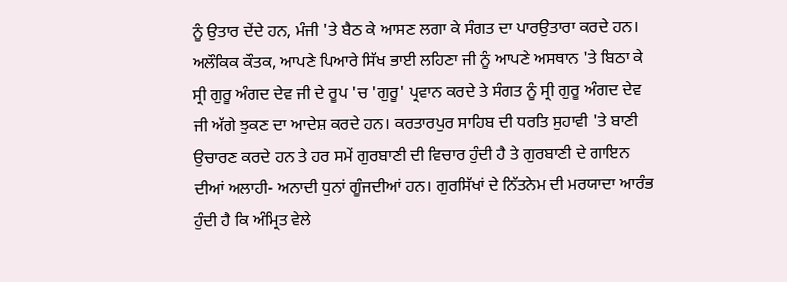ਨੂੰ ਉਤਾਰ ਦੇਂਦੇ ਹਨ, ਮੰਜੀ 'ਤੇ ਬੈਠ ਕੇ ਆਸਣ ਲਗਾ ਕੇ ਸੰਗਤ ਦਾ ਪਾਰਉਤਾਰਾ ਕਰਦੇ ਹਨ। ਅਲੌਕਿਕ ਕੌਤਕ, ਆਪਣੇ ਪਿਆਰੇ ਸਿੱਖ ਭਾਈ ਲਹਿਣਾ ਜੀ ਨੂੰ ਆਪਣੇ ਅਸਥਾਨ 'ਤੇ ਬਿਠਾ ਕੇ ਸ੍ਰੀ ਗੁਰੂ ਅੰਗਦ ਦੇਵ ਜੀ ਦੇ ਰੂਪ 'ਚ 'ਗੁਰੂ' ਪ੍ਰਵਾਨ ਕਰਦੇ ਤੇ ਸੰਗਤ ਨੂੰ ਸ੍ਰੀ ਗੁਰੂ ਅੰਗਦ ਦੇਵ ਜੀ ਅੱਗੇ ਝੁਕਣ ਦਾ ਆਦੇਸ਼ ਕਰਦੇ ਹਨ। ਕਰਤਾਰਪੁਰ ਸਾਹਿਬ ਦੀ ਧਰਤਿ ਸੁਹਾਵੀ 'ਤੇ ਬਾਣੀ ਉਚਾਰਣ ਕਰਦੇ ਹਨ ਤੇ ਹਰ ਸਮੇਂ ਗੁਰਬਾਣੀ ਦੀ ਵਿਚਾਰ ਹੁੰਦੀ ਹੈ ਤੇ ਗੁਰਬਾਣੀ ਦੇ ਗਾਇਨ ਦੀਆਂ ਅਲਾਹੀ- ਅਨਾਦੀ ਧੁਨਾਂ ਗੂੰਜਦੀਆਂ ਹਨ। ਗੁਰਸਿੱਖਾਂ ਦੇ ਨਿੱਤਨੇਮ ਦੀ ਮਰਯਾਦਾ ਆਰੰਭ ਹੁੰਦੀ ਹੈ ਕਿ ਅੰਮ੍ਰਿਤ ਵੇਲੇ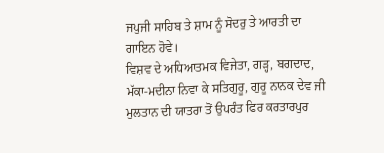ਜਪੁਜੀ ਸਾਹਿਬ ਤੇ ਸ਼ਾਮ ਨੂੰ ਸੋਦਰੁ ਤੇ ਆਰਤੀ ਦਾ ਗਾਇਨ ਹੋਵੇ।
ਵਿਸ਼ਵ ਦੇ ਅਧਿਆਤਮਕ ਵਿਜੇਤਾ, ਗੜ੍ਹ, ਬਗਦਾਦ, ਮੱਕਾ-ਮਦੀਨਾ ਨਿਵਾ ਕੇ ਸਤਿਗੁਰੂ, ਗੁਰੂ ਨਾਨਕ ਦੇਵ ਜੀ ਮੁਲਤਾਨ ਦੀ ਯਾਤਰਾ ਤੋਂ ਉਪਰੰਤ ਫਿਰ ਕਰਤਾਰਪੁਰ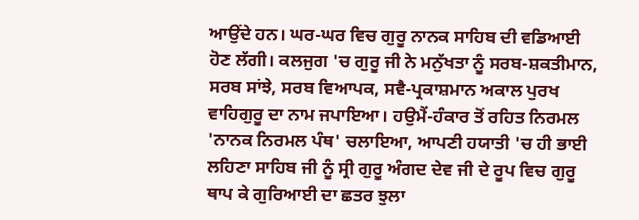ਆਉਂਦੇ ਹਨ। ਘਰ-ਘਰ ਵਿਚ ਗੁਰੂ ਨਾਨਕ ਸਾਹਿਬ ਦੀ ਵਡਿਆਈ ਹੋਣ ਲੱਗੀ। ਕਲਜੁਗ 'ਚ ਗੁਰੂ ਜੀ ਨੇ ਮਨੁੱਖਤਾ ਨੂੰ ਸਰਬ-ਸ਼ਕਤੀਮਾਨ, ਸਰਬ ਸਾਂਝੇ, ਸਰਬ ਵਿਆਪਕ, ਸਵੈ-ਪ੍ਰਕਾਸ਼ਮਾਨ ਅਕਾਲ ਪੁਰਖ ਵਾਹਿਗੁਰੂ ਦਾ ਨਾਮ ਜਪਾਇਆ। ਹਉਮੈਂ-ਹੰਕਾਰ ਤੋਂ ਰਹਿਤ ਨਿਰਮਲ 'ਨਾਨਕ ਨਿਰਮਲ ਪੰਥ' ਚਲਾਇਆ, ਆਪਣੀ ਹਯਾਤੀ 'ਚ ਹੀ ਭਾਈ ਲਹਿਣਾ ਸਾਹਿਬ ਜੀ ਨੂੰ ਸ੍ਰੀ ਗੁਰੂ ਅੰਗਦ ਦੇਵ ਜੀ ਦੇ ਰੂਪ ਵਿਚ ਗੁਰੂ ਥਾਪ ਕੇ ਗੁਰਿਆਈ ਦਾ ਛਤਰ ਝੁਲਾ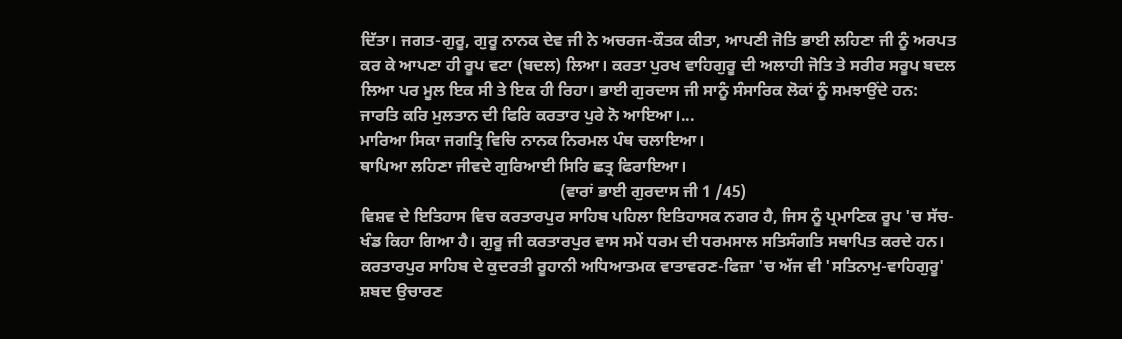ਦਿੱਤਾ। ਜਗਤ-ਗੁਰੂ, ਗੁਰੂ ਨਾਨਕ ਦੇਵ ਜੀ ਨੇ ਅਚਰਜ-ਕੌਤਕ ਕੀਤਾ, ਆਪਣੀ ਜੋਤਿ ਭਾਈ ਲਹਿਣਾ ਜੀ ਨੂੰ ਅਰਪਤ ਕਰ ਕੇ ਆਪਣਾ ਹੀ ਰੂਪ ਵਟਾ (ਬਦਲ) ਲਿਆ। ਕਰਤਾ ਪੁਰਖ ਵਾਹਿਗੁਰੂ ਦੀ ਅਲਾਹੀ ਜੋਤਿ ਤੇ ਸਰੀਰ ਸਰੂਪ ਬਦਲ ਲਿਆ ਪਰ ਮੂਲ ਇਕ ਸੀ ਤੇ ਇਕ ਹੀ ਰਿਹਾ। ਭਾਈ ਗੁਰਦਾਸ ਜੀ ਸਾਨੂੰ ਸੰਸਾਰਿਕ ਲੋਕਾਂ ਨੂੰ ਸਮਝਾਉਂਦੇ ਹਨ:
ਜਾਰਤਿ ਕਰਿ ਮੁਲਤਾਨ ਦੀ ਫਿਰਿ ਕਰਤਾਰ ਪੁਰੇ ਨੋ ਆਇਆ।...
ਮਾਰਿਆ ਸਿਕਾ ਜਗਤ੍ਰਿ ਵਿਚਿ ਨਾਨਕ ਨਿਰਮਲ ਪੰਥ ਚਲਾਇਆ।
ਥਾਪਿਆ ਲਹਿਣਾ ਜੀਵਦੇ ਗੁਰਿਆਈ ਸਿਰਿ ਛਤ੍ਰ ਫਿਰਾਇਆ।
                                                (ਵਾਰਾਂ ਭਾਈ ਗੁਰਦਾਸ ਜੀ 1 /45)
ਵਿਸ਼ਵ ਦੇ ਇਤਿਹਾਸ ਵਿਚ ਕਰਤਾਰਪੁਰ ਸਾਹਿਬ ਪਹਿਲਾ ਇਤਿਹਾਸਕ ਨਗਰ ਹੈ, ਜਿਸ ਨੂੰ ਪ੍ਰਮਾਣਿਕ ਰੂਪ 'ਚ ਸੱਚ-ਖੰਡ ਕਿਹਾ ਗਿਆ ਹੈ। ਗੁਰੂ ਜੀ ਕਰਤਾਰਪੁਰ ਵਾਸ ਸਮੇਂ ਧਰਮ ਦੀ ਧਰਮਸਾਲ ਸਤਿਸੰਗਤਿ ਸਥਾਪਿਤ ਕਰਦੇ ਹਨ। ਕਰਤਾਰਪੁਰ ਸਾਹਿਬ ਦੇ ਕੁਦਰਤੀ ਰੂਹਾਨੀ ਅਧਿਆਤਮਕ ਵਾਤਾਵਰਣ-ਫਿਜ਼ਾ 'ਚ ਅੱਜ ਵੀ 'ਸਤਿਨਾਮੁ-ਵਾਹਿਗੁਰੂ' ਸ਼ਬਦ ਉਚਾਰਣ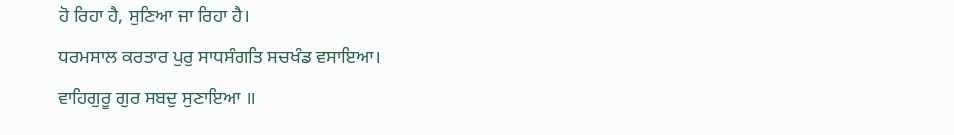ਹੋ ਰਿਹਾ ਹੈ, ਸੁਣਿਆ ਜਾ ਰਿਹਾ ਹੈ।
ਧਰਮਸਾਲ ਕਰਤਾਰ ਪੁਰੁ ਸਾਧਸੰਗਤਿ ਸਚਖੰਡ ਵਸਾਇਆ।
ਵਾਹਿਗੁਰੂ ਗੁਰ ਸਬਦੁ ਸੁਣਾਇਆ ॥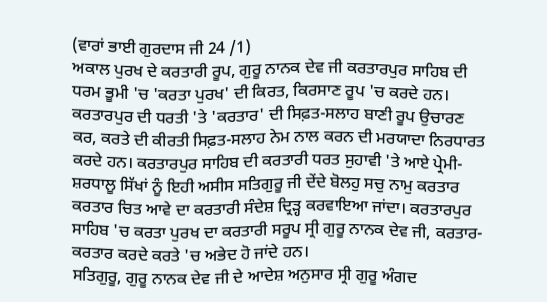(ਵਾਰਾਂ ਭਾਈ ਗੁਰਦਾਸ ਜੀ 24 /1)
ਅਕਾਲ ਪੁਰਖ ਦੇ ਕਰਤਾਰੀ ਰੂਪ, ਗੁਰੂ ਨਾਨਕ ਦੇਵ ਜੀ ਕਰਤਾਰਪੁਰ ਸਾਹਿਬ ਦੀ ਧਰਮ ਭੂਮੀ 'ਚ 'ਕਰਤਾ ਪੁਰਖ' ਦੀ ਕਿਰਤ, ਕਿਰਸਾਣ ਰੂਪ 'ਚ ਕਰਦੇ ਹਨ। ਕਰਤਾਰਪੁਰ ਦੀ ਧਰਤੀ 'ਤੇ 'ਕਰਤਾਰ' ਦੀ ਸਿਫ਼ਤ-ਸਲਾਹ ਬਾਣੀ ਰੂਪ ਉਚਾਰਣ ਕਰ, ਕਰਤੇ ਦੀ ਕੀਰਤੀ ਸਿਫ਼ਤ-ਸਲਾਹ ਨੇਮ ਨਾਲ ਕਰਨ ਦੀ ਮਰਯਾਦਾ ਨਿਰਧਾਰਤ ਕਰਦੇ ਹਨ। ਕਰਤਾਰਪੁਰ ਸਾਹਿਬ ਦੀ ਕਰਤਾਰੀ ਧਰਤ ਸੁਹਾਵੀ 'ਤੇ ਆਏ ਪ੍ਰੇਮੀ-ਸ਼ਰਧਾਲੂ ਸਿੱਖਾਂ ਨੂੰ ਇਹੀ ਅਸੀਸ ਸਤਿਗੁਰੂ ਜੀ ਦੇਂਦੇ ਬੋਲਹੁ ਸਚੁ ਨਾਮੁ ਕਰਤਾਰ ਕਰਤਾਰ ਚਿਤ ਆਵੇ ਦਾ ਕਰਤਾਰੀ ਸੰਦੇਸ਼ ਦ੍ਰਿੜ੍ਹ ਕਰਵਾਇਆ ਜਾਂਦਾ। ਕਰਤਾਰਪੁਰ ਸਾਹਿਬ 'ਚ ਕਰਤਾ ਪੁਰਖ ਦਾ ਕਰਤਾਰੀ ਸਰੂਪ ਸ੍ਰੀ ਗੁਰੂ ਨਾਨਕ ਦੇਵ ਜੀ, ਕਰਤਾਰ-ਕਰਤਾਰ ਕਰਦੇ ਕਰਤੇ 'ਚ ਅਭੇਦ ਹੋ ਜਾਂਦੇ ਹਨ।
ਸਤਿਗੁਰੂ, ਗੁਰੂ ਨਾਨਕ ਦੇਵ ਜੀ ਦੇ ਆਦੇਸ਼ ਅਨੁਸਾਰ ਸ੍ਰੀ ਗੁਰੂ ਅੰਗਦ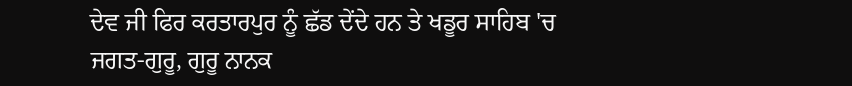ਦੇਵ ਜੀ ਫਿਰ ਕਰਤਾਰਪੁਰ ਨੂੰ ਛੱਡ ਦੇਂਦੇ ਹਨ ਤੇ ਖਡੂਰ ਸਾਹਿਬ 'ਚ ਜਗਤ-ਗੁਰੂ, ਗੁਰੂ ਨਾਨਕ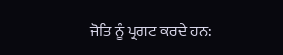ਜੋਤਿ ਨੂੰ ਪ੍ਰਗਟ ਕਰਦੇ ਹਨ: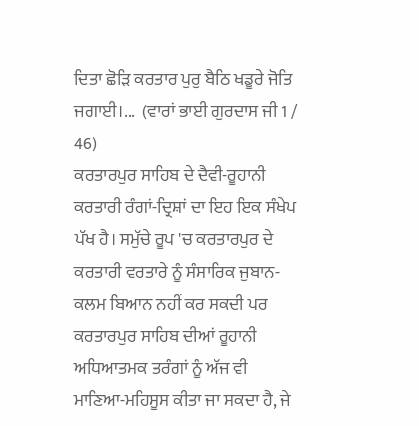ਦਿਤਾ ਛੋੜਿ ਕਰਤਾਰ ਪੁਰੁ ਬੈਠਿ ਖਡੂਰੇ ਜੋਤਿ ਜਗਾਈ।...  (ਵਾਰਾਂ ਭਾਈ ਗੁਰਦਾਸ ਜੀ 1 / 46)
ਕਰਤਾਰਪੁਰ ਸਾਹਿਬ ਦੇ ਦੈਵੀ-ਰੂਹਾਨੀ ਕਰਤਾਰੀ ਰੰਗਾਂ-ਦ੍ਰਿਸ਼ਾਂ ਦਾ ਇਹ ਇਕ ਸੰਖੇਪ ਪੱਖ ਹੈ। ਸਮੁੱਚੇ ਰੂਪ 'ਚ ਕਰਤਾਰਪੁਰ ਦੇ ਕਰਤਾਰੀ ਵਰਤਾਰੇ ਨੂੰ ਸੰਸਾਰਿਕ ਜੁਬਾਨ-ਕਲਮ ਬਿਆਨ ਨਹੀਂ ਕਰ ਸਕਦੀ ਪਰ ਕਰਤਾਰਪੁਰ ਸਾਹਿਬ ਦੀਆਂ ਰੂਹਾਨੀ ਅਧਿਆਤਮਕ ਤਰੰਗਾਂ ਨੂੰ ਅੱਜ ਵੀ ਮਾਣਿਆ-ਮਹਿਸੂਸ ਕੀਤਾ ਜਾ ਸਕਦਾ ਹੈ, ਜੇ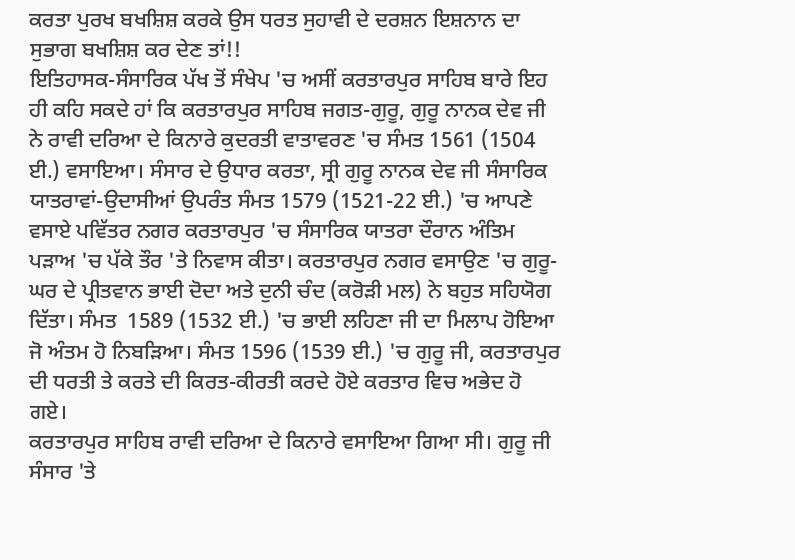ਕਰਤਾ ਪੁਰਖ ਬਖਸ਼ਿਸ਼ ਕਰਕੇ ਉਸ ਧਰਤ ਸੁਹਾਵੀ ਦੇ ਦਰਸ਼ਨ ਇਸ਼ਨਾਨ ਦਾ ਸੁਭਾਗ ਬਖਸ਼ਿਸ਼ ਕਰ ਦੇਣ ਤਾਂ!!
ਇਤਿਹਾਸਕ-ਸੰਸਾਰਿਕ ਪੱਖ ਤੋਂ ਸੰਖੇਪ 'ਚ ਅਸੀਂ ਕਰਤਾਰਪੁਰ ਸਾਹਿਬ ਬਾਰੇ ਇਹ ਹੀ ਕਹਿ ਸਕਦੇ ਹਾਂ ਕਿ ਕਰਤਾਰਪੁਰ ਸਾਹਿਬ ਜਗਤ-ਗੁਰੂ, ਗੁਰੂ ਨਾਨਕ ਦੇਵ ਜੀ ਨੇ ਰਾਵੀ ਦਰਿਆ ਦੇ ਕਿਨਾਰੇ ਕੁਦਰਤੀ ਵਾਤਾਵਰਣ 'ਚ ਸੰਮਤ 1561 (1504 ਈ.) ਵਸਾਇਆ। ਸੰਸਾਰ ਦੇ ਉਧਾਰ ਕਰਤਾ, ਸ੍ਰੀ ਗੁਰੂ ਨਾਨਕ ਦੇਵ ਜੀ ਸੰਸਾਰਿਕ ਯਾਤਰਾਵਾਂ-ਉਦਾਸੀਆਂ ਉਪਰੰਤ ਸੰਮਤ 1579 (1521-22 ਈ.) 'ਚ ਆਪਣੇ ਵਸਾਏ ਪਵਿੱਤਰ ਨਗਰ ਕਰਤਾਰਪੁਰ 'ਚ ਸੰਸਾਰਿਕ ਯਾਤਰਾ ਦੌਰਾਨ ਅੰਤਿਮ ਪੜਾਅ 'ਚ ਪੱਕੇ ਤੌਰ 'ਤੇ ਨਿਵਾਸ ਕੀਤਾ। ਕਰਤਾਰਪੁਰ ਨਗਰ ਵਸਾਉਣ 'ਚ ਗੁਰੂ-ਘਰ ਦੇ ਪ੍ਰੀਤਵਾਨ ਭਾਈ ਦੋਦਾ ਅਤੇ ਦੁਨੀ ਚੰਦ (ਕਰੋੜੀ ਮਲ) ਨੇ ਬਹੁਤ ਸਹਿਯੋਗ ਦਿੱਤਾ। ਸੰਮਤ  1589 (1532 ਈ.) 'ਚ ਭਾਈ ਲਹਿਣਾ ਜੀ ਦਾ ਮਿਲਾਪ ਹੋਇਆ ਜੋ ਅੰਤਮ ਹੋ ਨਿਬੜਿਆ। ਸੰਮਤ 1596 (1539 ਈ.) 'ਚ ਗੁਰੂ ਜੀ, ਕਰਤਾਰਪੁਰ ਦੀ ਧਰਤੀ ਤੇ ਕਰਤੇ ਦੀ ਕਿਰਤ-ਕੀਰਤੀ ਕਰਦੇ ਹੋਏ ਕਰਤਾਰ ਵਿਚ ਅਭੇਦ ਹੋ ਗਏ।
ਕਰਤਾਰਪੁਰ ਸਾਹਿਬ ਰਾਵੀ ਦਰਿਆ ਦੇ ਕਿਨਾਰੇ ਵਸਾਇਆ ਗਿਆ ਸੀ। ਗੁਰੂ ਜੀ ਸੰਸਾਰ 'ਤੇ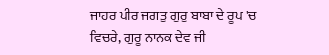ਜਾਹਰ ਪੀਰ ਜਗਤੁ ਗੁਰੁ ਬਾਬਾ ਦੇ ਰੂਪ 'ਚ ਵਿਚਰੇ, ਗੁਰੂ ਨਾਨਕ ਦੇਵ ਜੀ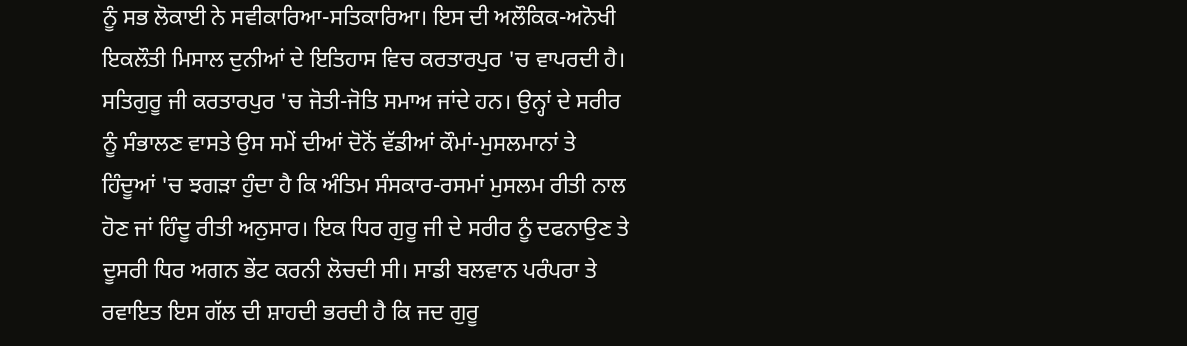ਨੂੰ ਸਭ ਲੋਕਾਈ ਨੇ ਸਵੀਕਾਰਿਆ-ਸਤਿਕਾਰਿਆ। ਇਸ ਦੀ ਅਲੌਕਿਕ-ਅਨੋਖੀ ਇਕਲੌਤੀ ਮਿਸਾਲ ਦੁਨੀਆਂ ਦੇ ਇਤਿਹਾਸ ਵਿਚ ਕਰਤਾਰਪੁਰ 'ਚ ਵਾਪਰਦੀ ਹੈ। ਸਤਿਗੁਰੂ ਜੀ ਕਰਤਾਰਪੁਰ 'ਚ ਜੋਤੀ-ਜੋਤਿ ਸਮਾਅ ਜਾਂਦੇ ਹਨ। ਉਨ੍ਹਾਂ ਦੇ ਸਰੀਰ ਨੂੰ ਸੰਭਾਲਣ ਵਾਸਤੇ ਉਸ ਸਮੇਂ ਦੀਆਂ ਦੋਨੋਂ ਵੱਡੀਆਂ ਕੌਮਾਂ-ਮੁਸਲਮਾਨਾਂ ਤੇ ਹਿੰਦੂਆਂ 'ਚ ਝਗੜਾ ਹੁੰਦਾ ਹੈ ਕਿ ਅੰਤਿਮ ਸੰਸਕਾਰ-ਰਸਮਾਂ ਮੁਸਲਮ ਰੀਤੀ ਨਾਲ ਹੋਣ ਜਾਂ ਹਿੰਦੂ ਰੀਤੀ ਅਨੁਸਾਰ। ਇਕ ਧਿਰ ਗੁਰੂ ਜੀ ਦੇ ਸਰੀਰ ਨੂੰ ਦਫਨਾਉਣ ਤੇ ਦੂਸਰੀ ਧਿਰ ਅਗਨ ਭੇਂਟ ਕਰਨੀ ਲੋਚਦੀ ਸੀ। ਸਾਡੀ ਬਲਵਾਨ ਪਰੰਪਰਾ ਤੇ ਰਵਾਇਤ ਇਸ ਗੱਲ ਦੀ ਸ਼ਾਹਦੀ ਭਰਦੀ ਹੈ ਕਿ ਜਦ ਗੁਰੂ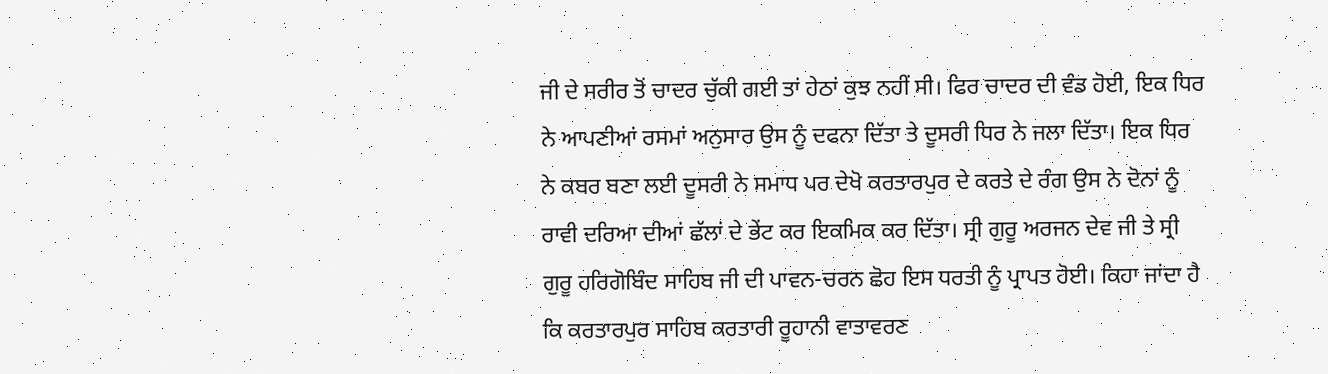ਜੀ ਦੇ ਸਰੀਰ ਤੋਂ ਚਾਦਰ ਚੁੱਕੀ ਗਈ ਤਾਂ ਹੇਠਾਂ ਕੁਝ ਨਹੀਂ ਸੀ। ਫਿਰ ਚਾਦਰ ਦੀ ਵੰਡ ਹੋਈ, ਇਕ ਧਿਰ ਨੇ ਆਪਣੀਆਂ ਰਸਮਾਂ ਅਨੁਸਾਰ ਉਸ ਨੂੰ ਦਫਨਾ ਦਿੱਤਾ ਤੇ ਦੂਸਰੀ ਧਿਰ ਨੇ ਜਲਾ ਦਿੱਤਾ। ਇਕ ਧਿਰ ਨੇ ਕਬਰ ਬਣਾ ਲਈ ਦੂਸਰੀ ਨੇ ਸਮਾਧ ਪਰ ਦੇਖੋ ਕਰਤਾਰਪੁਰ ਦੇ ਕਰਤੇ ਦੇ ਰੰਗ ਉਸ ਨੇ ਦੋਨਾਂ ਨੂੰ ਰਾਵੀ ਦਰਿਆ ਦੀਆਂ ਛੱਲਾਂ ਦੇ ਭੇਂਟ ਕਰ ਇਕਮਿਕ ਕਰ ਦਿੱਤਾ। ਸ੍ਰੀ ਗੁਰੂ ਅਰਜਨ ਦੇਵ ਜੀ ਤੇ ਸ੍ਰੀ ਗੁਰੂ ਹਰਿਗੋਬਿੰਦ ਸਾਹਿਬ ਜੀ ਦੀ ਪਾਵਨ-ਚਰਨ ਛੋਹ ਇਸ ਧਰਤੀ ਨੂੰ ਪ੍ਰਾਪਤ ਹੋਈ। ਕਿਹਾ ਜਾਂਦਾ ਹੈ ਕਿ ਕਰਤਾਰਪੁਰ ਸਾਹਿਬ ਕਰਤਾਰੀ ਰੂਹਾਨੀ ਵਾਤਾਵਰਣ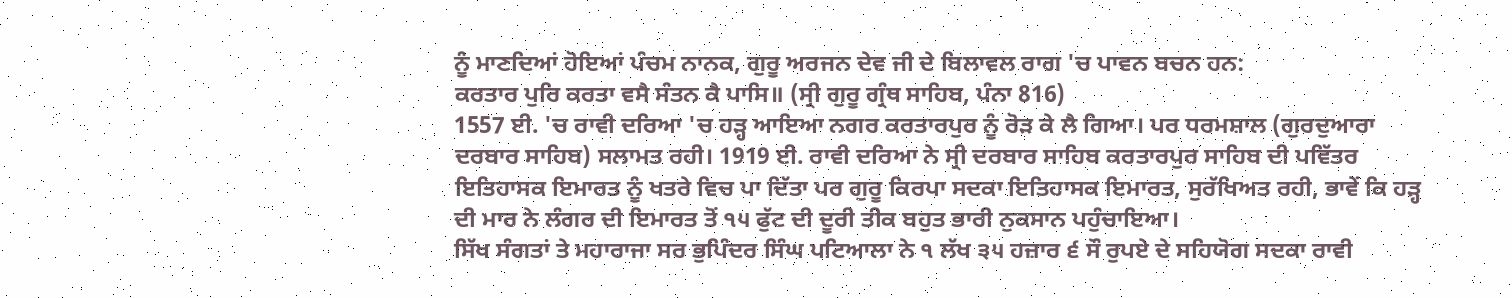ਨੂੰ ਮਾਣਦਿਆਂ ਹੋਇਆਂ ਪੰਚਮ ਨਾਨਕ, ਗੁਰੂ ਅਰਜਨ ਦੇਵ ਜੀ ਦੇ ਬਿਲਾਵਲ ਰਾਗ 'ਚ ਪਾਵਨ ਬਚਨ ਹਨ:
ਕਰਤਾਰ ਪੁਰਿ ਕਰਤਾ ਵਸੈ ਸੰਤਨ ਕੈ ਪਾਸਿ॥ (ਸ੍ਰੀ ਗੁਰੂ ਗ੍ਰੰਥ ਸਾਹਿਬ, ਪੰਨਾ 816)
1557 ਈ. 'ਚ ਰਾਵੀ ਦਰਿਆ 'ਚ ਹੜ੍ਹ ਆਇਆ ਨਗਰ ਕਰਤਾਰਪੁਰ ਨੂੰ ਰੋੜ ਕੇ ਲੈ ਗਿਆ। ਪਰ ਧਰਮਸ਼ਾਲ (ਗੁਰਦੁਆਰਾ ਦਰਬਾਰ ਸਾਹਿਬ) ਸਲਾਮਤ ਰਹੀ। 1919 ਈ. ਰਾਵੀ ਦਰਿਆ ਨੇ ਸ੍ਰੀ ਦਰਬਾਰ ਸਾਹਿਬ ਕਰਤਾਰਪੁਰ ਸਾਹਿਬ ਦੀ ਪਵਿੱਤਰ ਇਤਿਹਾਸਕ ਇਮਾਰਤ ਨੂੰ ਖਤਰੇ ਵਿਚ ਪਾ ਦਿੱਤਾ ਪਰ ਗੁਰੂ ਕਿਰਪਾ ਸਦਕਾ ਇਤਿਹਾਸਕ ਇਮਾਰਤ, ਸੁਰੱਖਿਅਤ ਰਹੀ, ਭਾਵੇਂ ਕਿ ਹੜ੍ਹ ਦੀ ਮਾਰ ਨੇ ਲੰਗਰ ਦੀ ਇਮਾਰਤ ਤੋਂ ੧੫ ਫੁੱਟ ਦੀ ਦੂਰੀ ਤੀਕ ਬਹੁਤ ਭਾਰੀ ਨੁਕਸਾਨ ਪਹੁੰਚਾਇਆ।
ਸਿੱਖ ਸੰਗਤਾਂ ਤੇ ਮਹਾਰਾਜਾ ਸਰ ਭੁਪਿੰਦਰ ਸਿੰਘ ਪਟਿਆਲਾ ਨੇ ੧ ਲੱਖ ੩੫ ਹਜ਼ਾਰ ੬ ਸੌ ਰੁਪਏ ਦੇ ਸਹਿਯੋਗ ਸਦਕਾ ਰਾਵੀ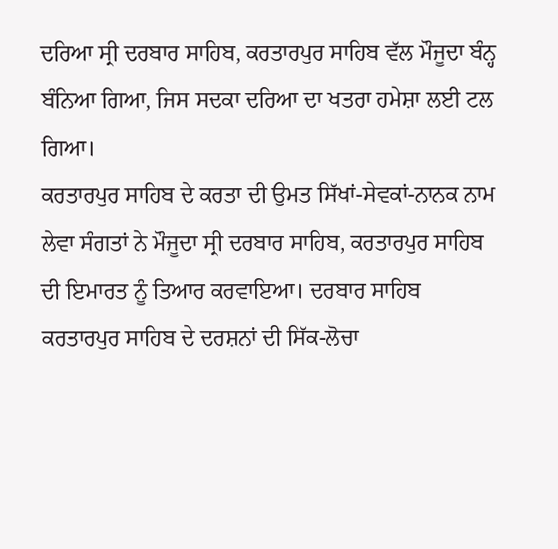ਦਰਿਆ ਸ੍ਰੀ ਦਰਬਾਰ ਸਾਹਿਬ, ਕਰਤਾਰਪੁਰ ਸਾਹਿਬ ਵੱਲ ਮੌਜੂਦਾ ਬੰਨ੍ਹ ਬੰਨਿਆ ਗਿਆ, ਜਿਸ ਸਦਕਾ ਦਰਿਆ ਦਾ ਖਤਰਾ ਹਮੇਸ਼ਾ ਲਈ ਟਲ ਗਿਆ।
ਕਰਤਾਰਪੁਰ ਸਾਹਿਬ ਦੇ ਕਰਤਾ ਦੀ ਉਮਤ ਸਿੱਖਾਂ-ਸੇਵਕਾਂ-ਨਾਨਕ ਨਾਮ ਲੇਵਾ ਸੰਗਤਾਂ ਨੇ ਮੌਜੂਦਾ ਸ੍ਰੀ ਦਰਬਾਰ ਸਾਹਿਬ, ਕਰਤਾਰਪੁਰ ਸਾਹਿਬ ਦੀ ਇਮਾਰਤ ਨੂੰ ਤਿਆਰ ਕਰਵਾਇਆ। ਦਰਬਾਰ ਸਾਹਿਬ ਕਰਤਾਰਪੁਰ ਸਾਹਿਬ ਦੇ ਦਰਸ਼ਨਾਂ ਦੀ ਸਿੱਕ-ਲੋਚਾ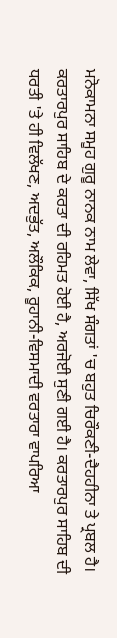ਮਨੋਕਾਮਨਾ ਸਮੂਹ ਗੁਰੂ ਨਾਨਕ ਨਾਮ ਲੇਵਾ, ਸਿੱਖ ਸੰਗਤਾਂ 'ਚ ਬਹੁਤ ਚਿਰੌਕਣੀ-ਦੈਹਹੀਨਾ ਤੇ ਪ੍ਰਬਲ ਹੈ। ਕਰਤਾਰਪੁਰ ਸਾਹਿਬ ਦੇ ਕਰਤਾ ਦੀ ਰਹਿਮਤ ਹੋਈ ਹੈ, ਅਰਜੋਈ ਸੁਣੀ ਗਈ ਹੈ। ਕਰਤਾਰਪੁਰ ਸਾਹਿਬ ਦੀ ਧਰਤੀ 'ਤੇ ਹੀ ਵਿਲੱਖਣ, ਅਦਭੁੱਤ, ਅਲੌਕਿਕ, ਰੂਹਾਨੀ-ਵਿਸਮਾਦੀ ਵਰਤਾਰਾ ਵਾਪਰਿਆ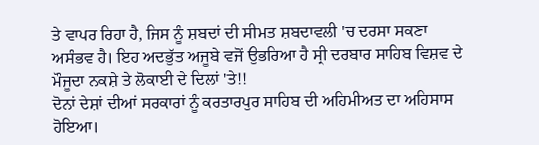ਤੇ ਵਾਪਰ ਰਿਹਾ ਹੈ, ਜਿਸ ਨੂੰ ਸ਼ਬਦਾਂ ਦੀ ਸੀਮਤ ਸ਼ਬਦਾਵਲੀ 'ਚ ਦਰਸਾ ਸਕਣਾ ਅਸੰਭਵ ਹੈ। ਇਹ ਅਦਭੁੱਤ ਅਜੂਬੇ ਵਜੋਂ ਉਭਰਿਆ ਹੈ ਸ੍ਰੀ ਦਰਬਾਰ ਸਾਹਿਬ ਵਿਸ਼ਵ ਦੇ ਮੌਜੂਦਾ ਨਕਸ਼ੇ ਤੇ ਲੋਕਾਈ ਦੇ ਦਿਲਾਂ 'ਤੇ!!
ਦੋਨਾਂ ਦੇਸ਼ਾਂ ਦੀਆਂ ਸਰਕਾਰਾਂ ਨੂੰ ਕਰਤਾਰਪੁਰ ਸਾਹਿਬ ਦੀ ਅਹਿਮੀਅਤ ਦਾ ਅਹਿਸਾਸ ਹੋਇਆ।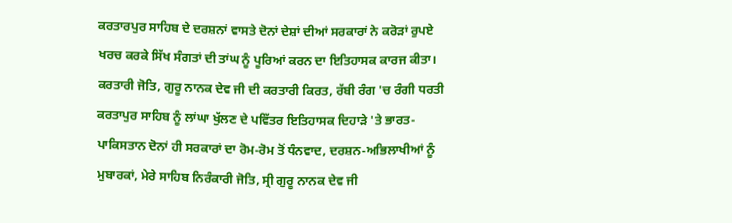ਕਰਤਾਰਪੁਰ ਸਾਹਿਬ ਦੇ ਦਰਸ਼ਨਾਂ ਵਾਸਤੇ ਦੋਨਾਂ ਦੇਸ਼ਾਂ ਦੀਆਂ ਸਰਕਾਰਾਂ ਨੇ ਕਰੋੜਾਂ ਰੁਪਏ ਖਰਚ ਕਰਕੇ ਸਿੱਖ ਸੰਗਤਾਂ ਦੀ ਤਾਂਘ ਨੂੰ ਪੂਰਿਆਂ ਕਰਨ ਦਾ ਇਤਿਹਾਸਕ ਕਾਰਜ ਕੀਤਾ। ਕਰਤਾਰੀ ਜੋਤਿ, ਗੁਰੂ ਨਾਨਕ ਦੇਵ ਜੀ ਦੀ ਕਰਤਾਰੀ ਕਿਰਤ, ਰੱਬੀ ਰੰਗ 'ਚ ਰੰਗੀ ਧਰਤੀ ਕਰਤਾਪੁਰ ਸਾਹਿਬ ਨੂੰ ਲਾਂਘਾ ਖੁੱਲਣ ਦੇ ਪਵਿੱਤਰ ਇਤਿਹਾਸਕ ਦਿਹਾੜੇ 'ਤੇ ਭਾਰਤ-ਪਾਕਿਸਤਾਨ ਦੋਨਾਂ ਹੀ ਸਰਕਾਰਾਂ ਦਾ ਰੋਮ-ਰੋਮ ਤੋਂ ਧੰਨਵਾਦ, ਦਰਸ਼ਨ-ਅਭਿਲਾਖੀਆਂ ਨੂੰ ਮੁਬਾਰਕਾਂ, ਮੇਰੇ ਸਾਹਿਬ ਨਿਰੰਕਾਰੀ ਜੋਤਿ, ਸ੍ਰੀ ਗੁਰੂ ਨਾਨਕ ਦੇਵ ਜੀ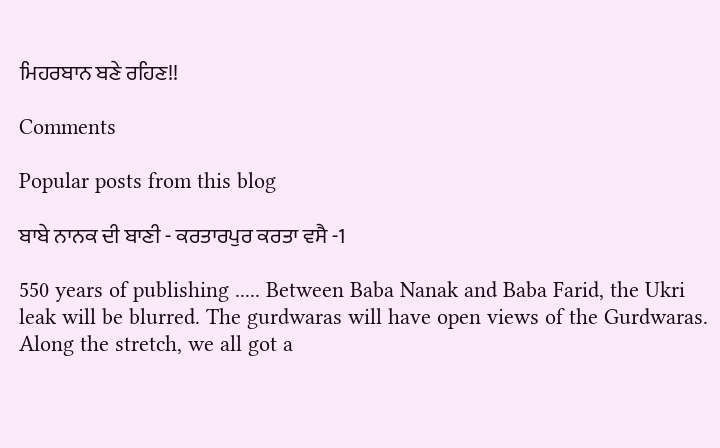ਮਿਹਰਬਾਨ ਬਣੇ ਰਹਿਣ!!

Comments

Popular posts from this blog

ਬਾਬੇ ਨਾਨਕ ਦੀ ਬਾਣੀ - ਕਰਤਾਰਪੁਰ ਕਰਤਾ ਵਸੈ -1

550 years of publishing ..... Between Baba Nanak and Baba Farid, the Ukri leak will be blurred. The gurdwaras will have open views of the Gurdwaras. Along the stretch, we all got a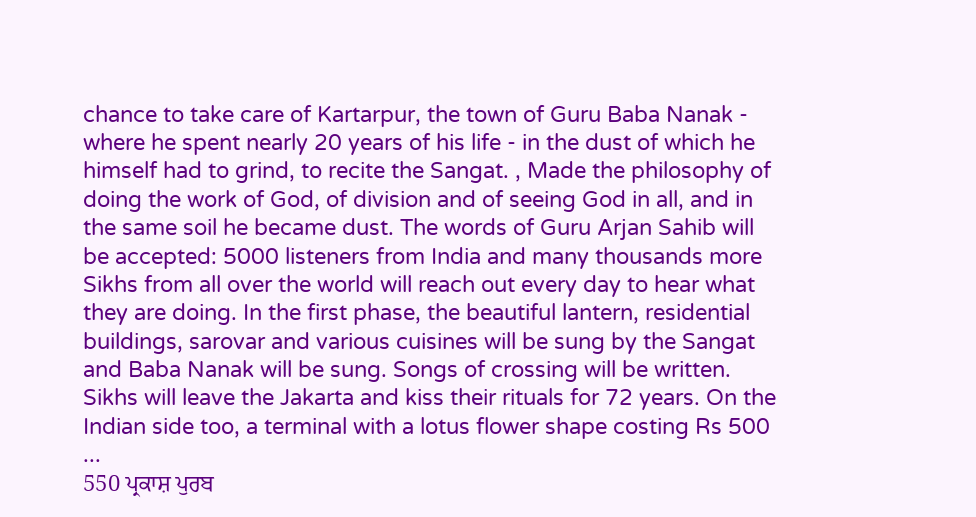chance to take care of Kartarpur, the town of Guru Baba Nanak - where he spent nearly 20 years of his life - in the dust of which he himself had to grind, to recite the Sangat. , Made the philosophy of doing the work of God, of division and of seeing God in all, and in the same soil he became dust. The words of Guru Arjan Sahib will be accepted: 5000 listeners from India and many thousands more Sikhs from all over the world will reach out every day to hear what they are doing. In the first phase, the beautiful lantern, residential buildings, sarovar and various cuisines will be sung by the Sangat and Baba Nanak will be sung. Songs of crossing will be written. Sikhs will leave the Jakarta and kiss their rituals for 72 years. On the Indian side too, a terminal with a lotus flower shape costing Rs 500 ...
550 ਪ੍ਰਕਾਸ਼ ਪੁਰਬ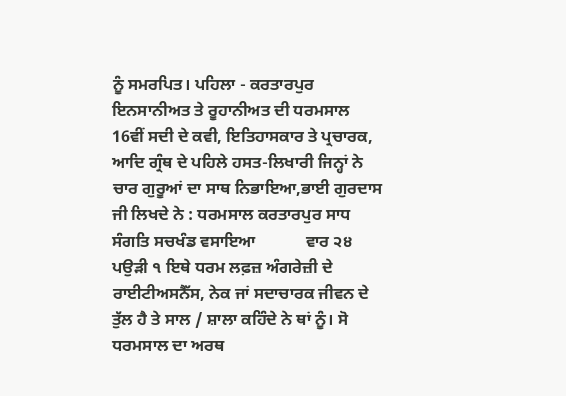ਨੂੰ ਸਮਰਪਿਤ। ਪਹਿਲਾ - ਕਰਤਾਰਪੁਰ ਇਨਸਾਨੀਅਤ ਤੇ ਰੂਹਾਨੀਅਤ ਦੀ ਧਰਮਸਾਲ 16ਵੀਂ ਸਦੀ ਦੇ ਕਵੀ, ਇਤਿਹਾਸਕਾਰ ਤੇ ਪ੍ਰਚਾਰਕ, ਆਦਿ ਗ੍ਰੰਥ ਦੇ ਪਹਿਲੇ ਹਸਤ-ਲਿਖਾਰੀ ਜਿਨ੍ਹਾਂ ਨੇ ਚਾਰ ਗੁਰੂਆਂ ਦਾ ਸਾਥ ਨਿਭਾਇਆ,ਭਾਈ ਗੁਰਦਾਸ ਜੀ ਲਿਖਦੇ ਨੇ : ਧਰਮਸਾਲ ਕਰਤਾਰਪੁਰ ਸਾਧ ਸੰਗਤਿ ਸਚਖੰਡ ਵਸਾਇਆ            ਵਾਰ ੨੪ ਪਉੜੀ ੧ ਇਥੇ ਧਰਮ ਲਫ਼ਜ਼ ਅੰਗਰੇਜ਼ੀ ਦੇ ਰਾਈਟੀਅਸਨੈੱਸ, ਨੇਕ ਜਾਂ ਸਦਾਚਾਰਕ ਜੀਵਨ ਦੇ ਤੁੱਲ ਹੈ ਤੇ ਸਾਲ / ਸ਼ਾਲਾ ਕਹਿੰਦੇ ਨੇ ਥਾਂ ਨੂੰ। ਸੋ ਧਰਮਸਾਲ ਦਾ ਅਰਥ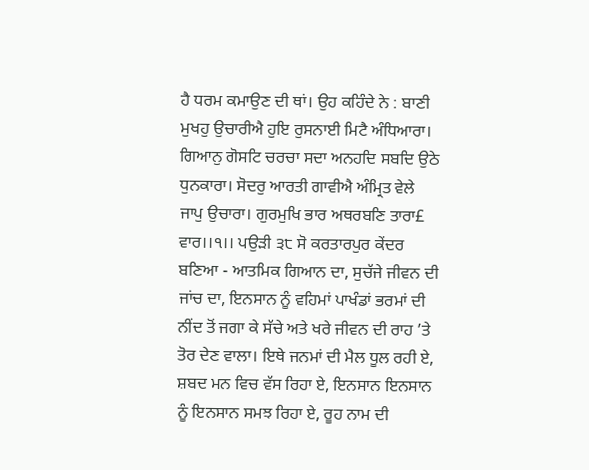ਹੈ ਧਰਮ ਕਮਾਉਣ ਦੀ ਥਾਂ। ਉਹ ਕਹਿੰਦੇ ਨੇ : ਬਾਣੀ ਮੁਖਹੁ ਉਚਾਰੀਐ ਹੁਇ ਰੁਸਨਾਈ ਮਿਟੈ ਅੰਧਿਆਰਾ। ਗਿਆਨੁ ਗੋਸਟਿ ਚਰਚਾ ਸਦਾ ਅਨਹਦਿ ਸਬਦਿ ਉਠੇ ਧੁਨਕਾਰਾ। ਸੋਦਰੁ ਆਰਤੀ ਗਾਵੀਐ ਅੰਮ੍ਰਿਤ ਵੇਲੇ ਜਾਪੁ ਉਚਾਰਾ। ਗੁਰਮੁਖਿ ਭਾਰ ਅਥਰਬਣਿ ਤਾਰਾ£ ਵਾਰ।।੧।। ਪਉੜੀ ੩੮ ਸੋ ਕਰਤਾਰਪੁਰ ਕੇਂਦਰ ਬਣਿਆ - ਆਤਮਿਕ ਗਿਆਨ ਦਾ, ਸੁਚੱਜੇ ਜੀਵਨ ਦੀ ਜਾਂਚ ਦਾ, ਇਨਸਾਨ ਨੂੰ ਵਹਿਮਾਂ ਪਾਖੰਡਾਂ ਭਰਮਾਂ ਦੀ ਨੀਂਦ ਤੋਂ ਜਗਾ ਕੇ ਸੱਚੇ ਅਤੇ ਖਰੇ ਜੀਵਨ ਦੀ ਰਾਹ ’ਤੇ ਤੋਰ ਦੇਣ ਵਾਲਾ। ਇਥੇ ਜਨਮਾਂ ਦੀ ਮੈਲ ਧੂਲ ਰਹੀ ਏ, ਸ਼ਬਦ ਮਨ ਵਿਚ ਵੱਸ ਰਿਹਾ ਏ, ਇਨਸਾਨ ਇਨਸਾਨ ਨੂੰ ਇਨਸਾਨ ਸਮਝ ਰਿਹਾ ਏ, ਰੂਹ ਨਾਮ ਦੀ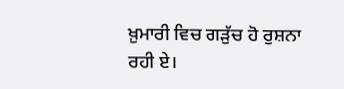ਖ਼ੁਮਾਰੀ ਵਿਚ ਗੜੁੱਚ ਹੋ ਰੁਸ਼ਨਾ ਰਹੀ ਏ।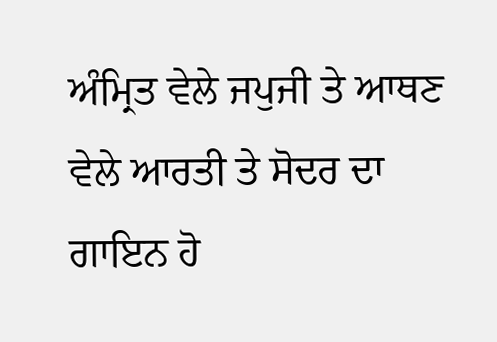ਅੰਮ੍ਰਿਤ ਵੇਲੇ ਜਪੁਜੀ ਤੇ ਆਥਣ ਵੇਲੇ ਆਰਤੀ ਤੇ ਸੋਦਰ ਦਾ ਗਾਇਨ ਹੋ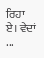ਰਿਹਾ ਏ। ਵੇਦਾਂ ...